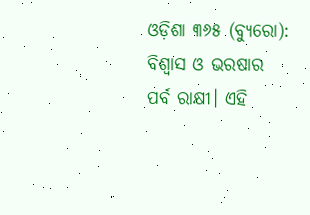ଓଡ଼ିଶା ୩୬୫ (ବ୍ୟୁରୋ): ବିଶ୍ବାସ ଓ ଭରଷାର ପର୍ବ ରାକ୍ଷୀ। ଏହି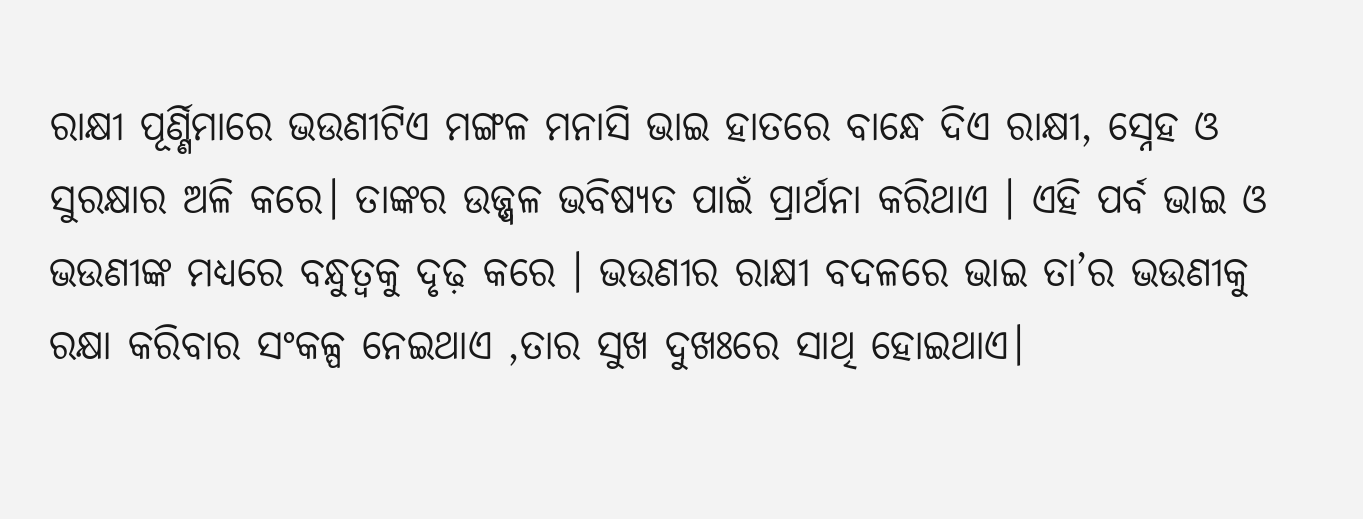ରାକ୍ଷୀ ପୂର୍ଣ୍ଣିମାରେ ଭଉଣୀଟିଏ ମଙ୍ଗଳ ମନାସି ଭାଇ ହାତରେ ବାନ୍ଧେ ଦିଏ ରାକ୍ଷୀ, ସ୍ନେହ ଓ ସୁରକ୍ଷାର ଅଳି କରେ। ତାଙ୍କର ଉଜ୍ଜ୍ୱଳ ଭବିଷ୍ୟତ ପାଇଁ ପ୍ରାର୍ଥନା କରିଥାଏ । ଏହି ପର୍ବ ଭାଇ ଓ ଭଉଣୀଙ୍କ ମଧ୍ୟରେ ବନ୍ଧୁତ୍ୱକୁ ଦୃଢ଼ କରେ । ଭଉଣୀର ରାକ୍ଷୀ ବଦଳରେ ଭାଇ ତା’ର ଭଉଣୀକୁ ରକ୍ଷା କରିବାର ସଂକଳ୍ପ ନେଇଥାଏ ,ତାର ସୁଖ ଦୁଖଃରେ ସାଥି ହୋଇଥାଏ।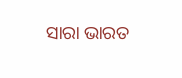ସାରା ଭାରତ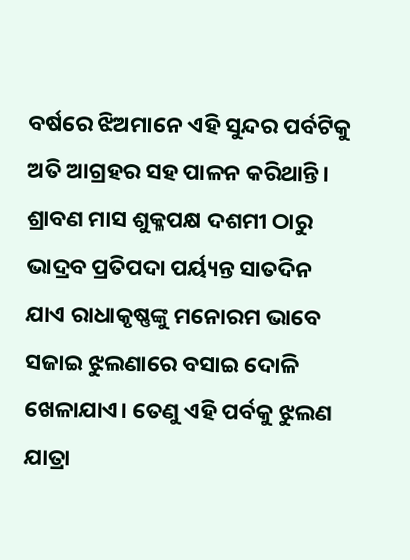ବର୍ଷରେ ଝିଅମାନେ ଏହି ସୁନ୍ଦର ପର୍ବଟିକୁ ଅତି ଆଗ୍ରହର ସହ ପାଳନ କରିଥାନ୍ତି। ଶ୍ରାବଣ ମାସ ଶୁକ୍ଳପକ୍ଷ ଦଶମୀ ଠାରୁ ଭାଦ୍ରବ ପ୍ରତିପଦା ପର୍ୟ୍ୟନ୍ତ ସାତଦିନ ଯାଏ ରାଧାକୃଷ୍ଣଙ୍କୁ ମନୋରମ ଭାବେ ସଜାଇ ଝୁଲଣାରେ ବସାଇ ଦୋଳି ଖେଳାଯାଏ। ତେଣୁ ଏହି ପର୍ବକୁ ଝୁଲଣ ଯାତ୍ରା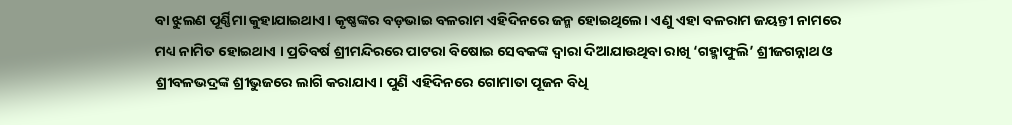ବା ଝୁଲଣ ପୂର୍ଣ୍ଣିମା କୁହାଯାଇଥାଏ। କୃଷ୍ଣଙ୍କର ବଡ଼ଭାଇ ବଳରାମ ଏହିଦିନରେ ଜନ୍ମ ହୋଇଥିଲେ। ଏଣୁ ଏହା ବଳରାମ ଜୟନ୍ତୀ ନାମରେ ମଧ୍ୟ ନାମିତ ହୋଇଥାଏ । ପ୍ରତିବର୍ଷ ଶ୍ରୀମନ୍ଦିରରେ ପାଟରା ବିଷୋଇ ସେବକଙ୍କ ଦ୍ବାରା ଦିଆଯାଉଥିବା ରାଖି ‘ଗହ୍ମାଫୁଲି’ ଶ୍ରୀଜଗନ୍ନାଥ ଓ ଶ୍ରୀବଳଭଦ୍ରଙ୍କ ଶ୍ରୀଭୁଜରେ ଲାଗି କରାଯାଏ। ପୁଣି ଏହିଦିନରେ ଗୋମାତା ପୂଜନ ବିଧି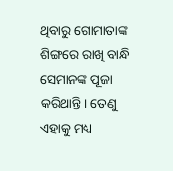ଥିବାରୁ ଗୋମାତାଙ୍କ ଶିଙ୍ଗରେ ରାଖି ବାନ୍ଧି ସେମାନଙ୍କ ପୂଜା କରିଥାନ୍ତି। ତେଣୁ ଏହାକୁ ମଧ୍ୟ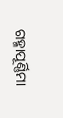ଗହ୍ମାପୂର୍ଣ୍ଣିମା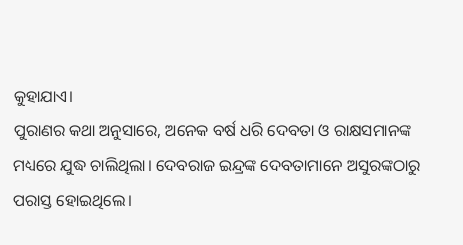କୁହାଯାଏ।
ପୁରାଣର କଥା ଅନୁସାରେ, ଅନେକ ବର୍ଷ ଧରି ଦେବତା ଓ ରାକ୍ଷସମାନଙ୍କ ମଧ୍ୟରେ ଯୁଦ୍ଧ ଚାଲିଥିଲା। ଦେବରାଜ ଇନ୍ଦ୍ରଙ୍କ ଦେବତାମାନେ ଅସୁରଙ୍କଠାରୁ ପରାସ୍ତ ହୋଇଥିଲେ।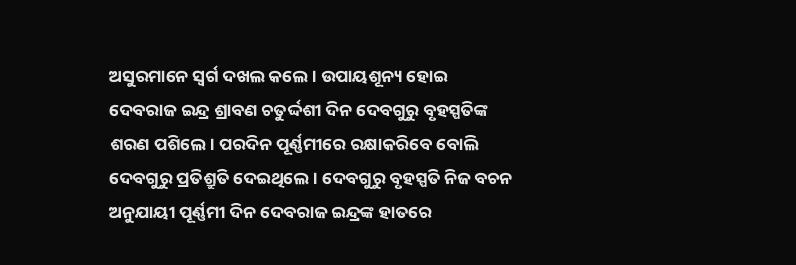ଅସୁରମାନେ ସ୍ବର୍ଗ ଦଖଲ କଲେ। ଉପାୟଶୂନ୍ୟ ହୋଇ ଦେବରାଜ ଇନ୍ଦ୍ର ଶ୍ରାବଣ ଚତୁର୍ଦ୍ଦଶୀ ଦିନ ଦେବଗୁରୁ ବୃହସ୍ପତିଙ୍କ ଶରଣ ପଶିଲେ। ପରଦିନ ପୂର୍ଣ୍ଣମୀରେ ରକ୍ଷାକରିବେ ବୋଲି ଦେବଗୁରୁ ପ୍ରତିଶ୍ରୁତି ଦେଇଥିଲେ । ଦେବଗୁରୁ ବୃହସ୍ପତି ନିଜ ବଚନ ଅନୁଯାୟୀ ପୂର୍ଣ୍ଣମୀ ଦିନ ଦେବରାଜ ଇନ୍ଦ୍ରଙ୍କ ହାତରେ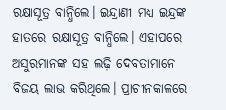ରକ୍ଷାସୂତ୍ର ବାନ୍ଧିଲେ। ଇନ୍ଦ୍ରାଣୀ ମଧ୍ୟ ଇନ୍ଦ୍ରଙ୍କ ହାତରେ ରକ୍ଷାସୂତ୍ର ବାନ୍ଧିଲେ। ଏହାପରେ ଅସୁରମାନଙ୍କ ସହ ଲଢ଼ି ଦେବତାମାନେ ବିଜୟ ଲାଭ କରିଥିଲେ। ପ୍ରାଚୀନକାଳରେ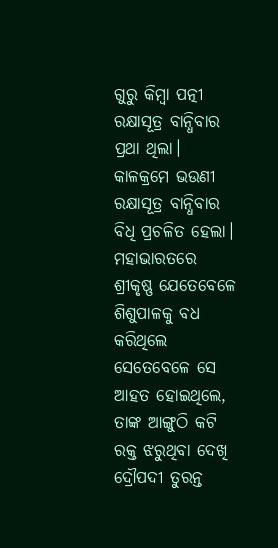ଗୁରୁ କିମ୍ବା ପତ୍ନୀ ରକ୍ଷାସୂତ୍ର ବାନ୍ଧିବାର ପ୍ରଥା ଥିଲା। କାଳକ୍ରମେ ଭଉଣୀ ରକ୍ଷାସୂତ୍ର ବାନ୍ଧିବାର ବିଧି ପ୍ରଚଳିତ ହେଲା।
ମହାଭାରତରେ ଶ୍ରୀକୃଷ୍ଣ ଯେତେବେଳେ ଶିଶୁପାଳକୁ ବଧ କରିଥିଲେ ସେତେବେଳେ ସେ ଆହତ ହୋଇଥିଲେ, ତାଙ୍କ ଆଙ୍ଗୁଠି କଟି ରକ୍ତ ଝରୁଥିବା ଦେଖି ଦ୍ରୌପଦୀ ତୁରନ୍ତ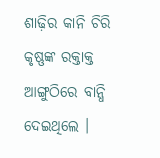ଶାଢ଼ିର କାନି ଚିରି କୃଷ୍ଣଙ୍କ ରକ୍ତାକ୍ତ ଆଙ୍ଗୁଠିରେ ବାନ୍ଧି ଦେଇଥିଲେ ।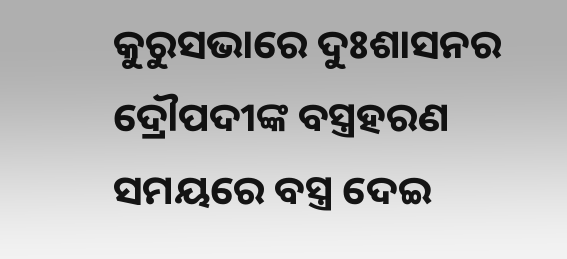କୁରୁସଭାରେ ଦୁଃଶାସନର ଦ୍ରୌପଦୀଙ୍କ ବସ୍ତ୍ରହରଣ ସମୟରେ ବସ୍ତ୍ର ଦେଇ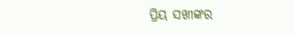ପ୍ରିୟ ସଖୀଙ୍କର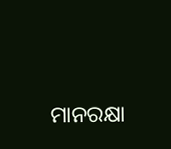ମାନରକ୍ଷା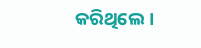କରିଥିଲେ।